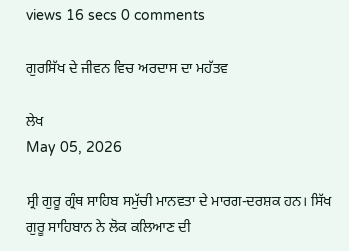views 16 secs 0 comments

ਗੁਰਸਿੱਖ ਦੇ ਜੀਵਨ ਵਿਚ ਅਰਦਾਸ ਦਾ ਮਹੱਤਵ

ਲੇਖ
May 05, 2026

ਸ੍ਰੀ ਗੁਰੂ ਗ੍ਰੰਥ ਸਾਹਿਬ ਸਮੁੱਚੀ ਮਾਨਵਤਾ ਦੇ ਮਾਰਗ-ਦਰਸ਼ਕ ਹਨ। ਸਿੱਖ ਗੁਰੂ ਸਾਹਿਬਾਨ ਨੇ ਲੋਕ ਕਲਿਆਣ ਦੀ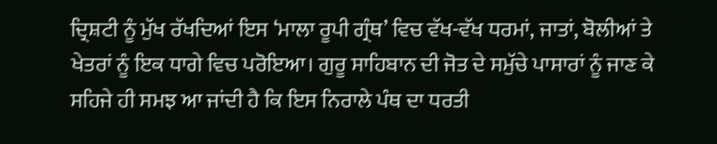ਦ੍ਰਿਸ਼ਟੀ ਨੂੰ ਮੁੱਖ ਰੱਖਦਿਆਂ ਇਸ ‘ਮਾਲਾ ਰੂਪੀ ਗ੍ਰੰਥ’ ਵਿਚ ਵੱਖ-ਵੱਖ ਧਰਮਾਂ, ਜਾਤਾਂ, ਬੋਲੀਆਂ ਤੇ ਖੇਤਰਾਂ ਨੂੰ ਇਕ ਧਾਗੇ ਵਿਚ ਪਰੋਇਆ। ਗੁਰੂ ਸਾਹਿਬਾਨ ਦੀ ਜੋਤ ਦੇ ਸਮੁੱਚੇ ਪਾਸਾਰਾਂ ਨੂੰ ਜਾਣ ਕੇ ਸਹਿਜੇ ਹੀ ਸਮਝ ਆ ਜਾਂਦੀ ਹੈ ਕਿ ਇਸ ਨਿਰਾਲੇ ਪੰਥ ਦਾ ਧਰਤੀ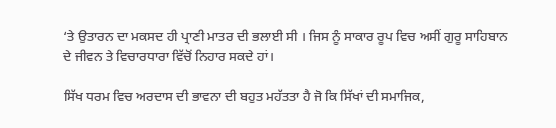‘ਤੇ ਉਤਾਰਨ ਦਾ ਮਕਸਦ ਹੀ ਪ੍ਰਾਣੀ ਮਾਤਰ ਦੀ ਭਲਾਈ ਸੀ । ਜਿਸ ਨੂੰ ਸਾਕਾਰ ਰੂਪ ਵਿਚ ਅਸੀਂ ਗੁਰੂ ਸਾਹਿਬਾਨ ਦੇ ਜੀਵਨ ਤੇ ਵਿਚਾਰਧਾਰਾ ਵਿੱਚੋਂ ਨਿਹਾਰ ਸਕਦੇ ਹਾਂ।

ਸਿੱਖ ਧਰਮ ਵਿਚ ਅਰਦਾਸ ਦੀ ਭਾਵਨਾ ਦੀ ਬਹੁਤ ਮਹੱਤਤਾ ਹੈ ਜੋ ਕਿ ਸਿੱਖਾਂ ਦੀ ਸਮਾਜਿਕ,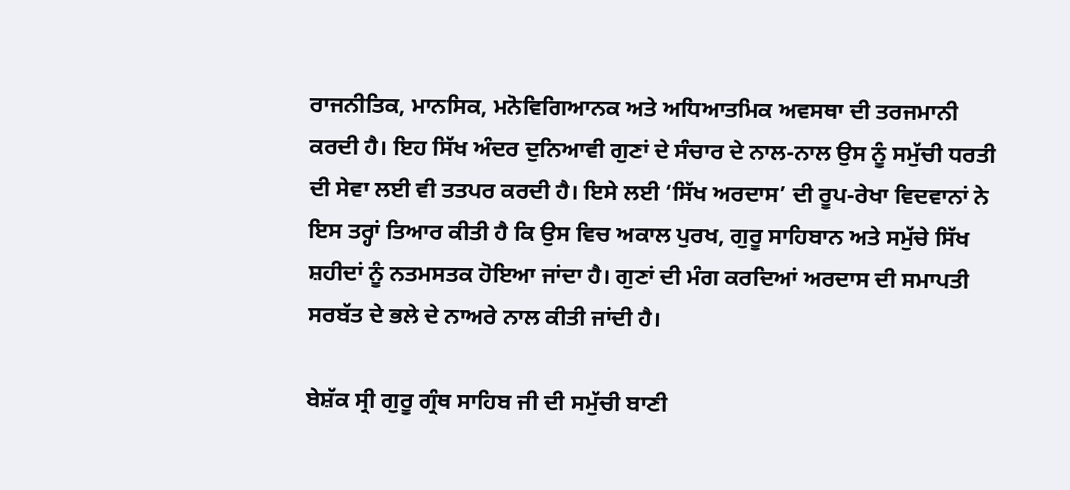ਰਾਜਨੀਤਿਕ, ਮਾਨਸਿਕ, ਮਨੋਵਿਗਿਆਨਕ ਅਤੇ ਅਧਿਆਤਮਿਕ ਅਵਸਥਾ ਦੀ ਤਰਜਮਾਨੀ ਕਰਦੀ ਹੈ। ਇਹ ਸਿੱਖ ਅੰਦਰ ਦੁਨਿਆਵੀ ਗੁਣਾਂ ਦੇ ਸੰਚਾਰ ਦੇ ਨਾਲ-ਨਾਲ ਉਸ ਨੂੰ ਸਮੁੱਚੀ ਧਰਤੀ ਦੀ ਸੇਵਾ ਲਈ ਵੀ ਤਤਪਰ ਕਰਦੀ ਹੈ। ਇਸੇ ਲਈ ‘ਸਿੱਖ ਅਰਦਾਸ’ ਦੀ ਰੂਪ-ਰੇਖਾ ਵਿਦਵਾਨਾਂ ਨੇ ਇਸ ਤਰ੍ਹਾਂ ਤਿਆਰ ਕੀਤੀ ਹੈ ਕਿ ਉਸ ਵਿਚ ਅਕਾਲ ਪੁਰਖ, ਗੁਰੂ ਸਾਹਿਬਾਨ ਅਤੇ ਸਮੁੱਚੇ ਸਿੱਖ ਸ਼ਹੀਦਾਂ ਨੂੰ ਨਤਮਸਤਕ ਹੋਇਆ ਜਾਂਦਾ ਹੈ। ਗੁਣਾਂ ਦੀ ਮੰਗ ਕਰਦਿਆਂ ਅਰਦਾਸ ਦੀ ਸਮਾਪਤੀ ਸਰਬੱਤ ਦੇ ਭਲੇ ਦੇ ਨਾਅਰੇ ਨਾਲ ਕੀਤੀ ਜਾਂਦੀ ਹੈ।

ਬੇਸ਼ੱਕ ਸ੍ਰੀ ਗੁਰੂ ਗ੍ਰੰਥ ਸਾਹਿਬ ਜੀ ਦੀ ਸਮੁੱਚੀ ਬਾਣੀ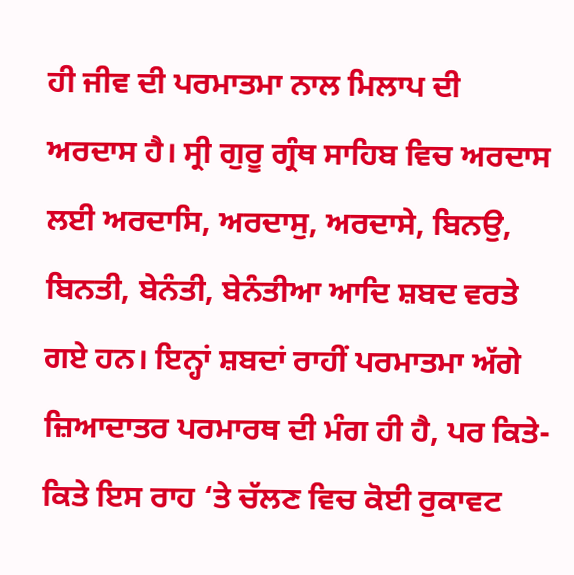ਹੀ ਜੀਵ ਦੀ ਪਰਮਾਤਮਾ ਨਾਲ ਮਿਲਾਪ ਦੀ ਅਰਦਾਸ ਹੈ। ਸ੍ਰੀ ਗੁਰੂ ਗ੍ਰੰਥ ਸਾਹਿਬ ਵਿਚ ਅਰਦਾਸ ਲਈ ਅਰਦਾਸਿ, ਅਰਦਾਸੁ, ਅਰਦਾਸੇ, ਬਿਨਉ, ਬਿਨਤੀ, ਬੇਨੰਤੀ, ਬੇਨੰਤੀਆ ਆਦਿ ਸ਼ਬਦ ਵਰਤੇ ਗਏ ਹਨ। ਇਨ੍ਹਾਂ ਸ਼ਬਦਾਂ ਰਾਹੀਂ ਪਰਮਾਤਮਾ ਅੱਗੇ ਜ਼ਿਆਦਾਤਰ ਪਰਮਾਰਥ ਦੀ ਮੰਗ ਹੀ ਹੈ, ਪਰ ਕਿਤੇ-ਕਿਤੇ ਇਸ ਰਾਹ ‘ਤੇ ਚੱਲਣ ਵਿਚ ਕੋਈ ਰੁਕਾਵਟ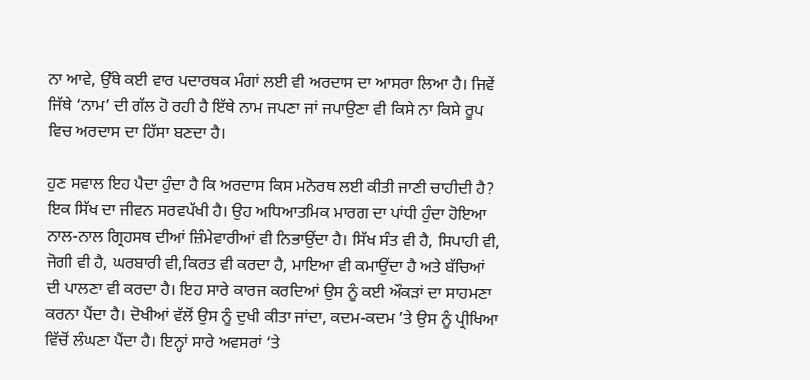ਨਾ ਆਵੇ, ਉੱਥੇ ਕਈ ਵਾਰ ਪਦਾਰਥਕ ਮੰਗਾਂ ਲਈ ਵੀ ਅਰਦਾਸ ਦਾ ਆਸਰਾ ਲਿਆ ਹੈ। ਜਿਵੇਂ ਜਿੱਥੇ ‘ਨਾਮ’ ਦੀ ਗੱਲ ਹੋ ਰਹੀ ਹੈ ਇੱਥੇ ਨਾਮ ਜਪਣਾ ਜਾਂ ਜਪਾਉਣਾ ਵੀ ਕਿਸੇ ਨਾ ਕਿਸੇ ਰੂਪ ਵਿਚ ਅਰਦਾਸ ਦਾ ਹਿੱਸਾ ਬਣਦਾ ਹੈ।

ਹੁਣ ਸਵਾਲ ਇਹ ਪੈਦਾ ਹੁੰਦਾ ਹੈ ਕਿ ਅਰਦਾਸ ਕਿਸ ਮਨੋਰਥ ਲਈ ਕੀਤੀ ਜਾਣੀ ਚਾਹੀਦੀ ਹੈ? ਇਕ ਸਿੱਖ ਦਾ ਜੀਵਨ ਸਰਵਪੱਖੀ ਹੈ। ਉਹ ਅਧਿਆਤਮਿਕ ਮਾਰਗ ਦਾ ਪਾਂਧੀ ਹੁੰਦਾ ਹੋਇਆ ਨਾਲ-ਨਾਲ ਗ੍ਰਿਹਸਥ ਦੀਆਂ ਜ਼ਿੰਮੇਵਾਰੀਆਂ ਵੀ ਨਿਭਾਉਂਦਾ ਹੈ। ਸਿੱਖ ਸੰਤ ਵੀ ਹੈ, ਸਿਪਾਹੀ ਵੀ, ਜੋਗੀ ਵੀ ਹੈ, ਘਰਬਾਰੀ ਵੀ,ਕਿਰਤ ਵੀ ਕਰਦਾ ਹੈ, ਮਾਇਆ ਵੀ ਕਮਾਉਂਦਾ ਹੈ ਅਤੇ ਬੱਚਿਆਂ ਦੀ ਪਾਲਣਾ ਵੀ ਕਰਦਾ ਹੈ। ਇਹ ਸਾਰੇ ਕਾਰਜ ਕਰਦਿਆਂ ਉਸ ਨੂੰ ਕਈ ਔਕੜਾਂ ਦਾ ਸਾਹਮਣਾ ਕਰਨਾ ਪੈਂਦਾ ਹੈ। ਦੋਖੀਆਂ ਵੱਲੋਂ ਉਸ ਨੂੰ ਦੁਖੀ ਕੀਤਾ ਜਾਂਦਾ, ਕਦਮ-ਕਦਮ ’ਤੇ ਉਸ ਨੂੰ ਪ੍ਰੀਖਿਆ ਵਿੱਚੋਂ ਲੰਘਣਾ ਪੈਂਦਾ ਹੈ। ਇਨ੍ਹਾਂ ਸਾਰੇ ਅਵਸਰਾਂ ‘ਤੇ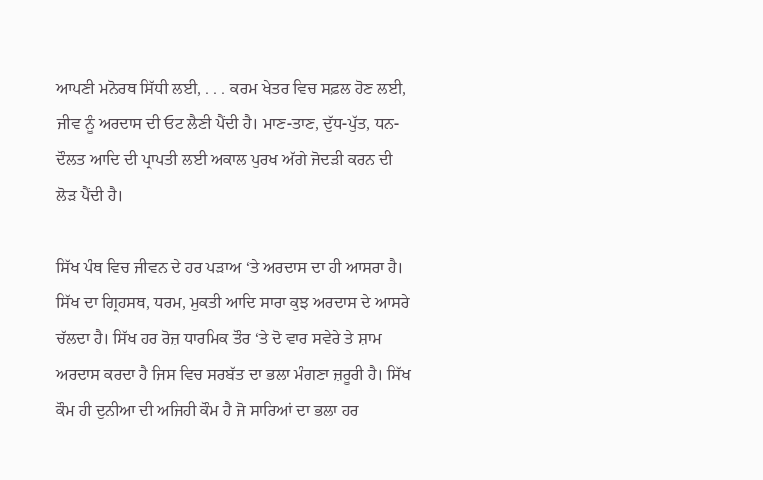ਆਪਣੀ ਮਨੋਰਥ ਸਿੱਧੀ ਲਈ, . . . ਕਰਮ ਖੇਤਰ ਵਿਚ ਸਫ਼ਲ ਹੋਣ ਲਈ, ਜੀਵ ਨੂੰ ਅਰਦਾਸ ਦੀ ਓਟ ਲੈਣੀ ਪੈਂਦੀ ਹੈ। ਮਾਣ-ਤਾਣ, ਦੁੱਧ-ਪੁੱਤ, ਧਨ-ਦੌਲਤ ਆਦਿ ਦੀ ਪ੍ਰਾਪਤੀ ਲਈ ਅਕਾਲ ਪੁਰਖ ਅੱਗੇ ਜੋਦੜੀ ਕਰਨ ਦੀ ਲੋੜ ਪੈਂਦੀ ਹੈ।

ਸਿੱਖ ਪੰਥ ਵਿਚ ਜੀਵਨ ਦੇ ਹਰ ਪੜਾਅ ‘ਤੇ ਅਰਦਾਸ ਦਾ ਹੀ ਆਸਰਾ ਹੈ। ਸਿੱਖ ਦਾ ਗ੍ਰਿਹਸਥ, ਧਰਮ, ਮੁਕਤੀ ਆਦਿ ਸਾਰਾ ਕੁਝ ਅਰਦਾਸ ਦੇ ਆਸਰੇ ਚੱਲਦਾ ਹੈ। ਸਿੱਖ ਹਰ ਰੋਜ਼ ਧਾਰਮਿਕ ਤੌਰ ‘ਤੇ ਦੋ ਵਾਰ ਸਵੇਰੇ ਤੇ ਸ਼ਾਮ ਅਰਦਾਸ ਕਰਦਾ ਹੈ ਜਿਸ ਵਿਚ ਸਰਬੱਤ ਦਾ ਭਲਾ ਮੰਗਣਾ ਜ਼ਰੂਰੀ ਹੈ। ਸਿੱਖ ਕੌਮ ਹੀ ਦੁਨੀਆ ਦੀ ਅਜਿਹੀ ਕੌਮ ਹੈ ਜੋ ਸਾਰਿਆਂ ਦਾ ਭਲਾ ਹਰ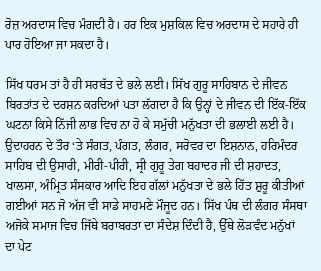ਰੋਜ਼ ਅਰਦਾਸ ਵਿਚ ਮੰਗਦੀ ਹੈ। ਹਰ ਇਕ ਮੁਸ਼ਕਿਲ ਵਿਚ ਅਰਦਾਸ ਦੇ ਸਹਾਰੇ ਹੀ ਪਾਰ ਹੋਇਆ ਜਾ ਸਕਦਾ ਹੈ।

ਸਿੱਖ ਧਰਮ ਤਾਂ ਹੈ ਹੀ ਸਰਬੱਤ ਦੇ ਭਲੇ ਲਈ। ਸਿੱਖ ਗੁਰੂ ਸਾਹਿਬਾਨ ਦੇ ਜੀਵਨ ਬਿਰਤਾਂਤ ਦੇ ਦਰਸ਼ਨ ਕਰਦਿਆਂ ਪਤਾ ਲੱਗਦਾ ਹੈ ਕਿ ਉਨ੍ਹਾਂ ਦੇ ਜੀਵਨ ਦੀ ਇੱਕ-ਇੱਕ ਘਟਨਾ ਕਿਸੇ ਨਿੱਜੀ ਲਾਭ ਵਿਚ ਨਾ ਹੋ ਕੇ ਸਮੁੱਚੀ ਮਨੁੱਖਤਾ ਦੀ ਭਲਾਈ ਲਈ ਹੈ। ਉਦਾਹਰਨ ਦੇ ਤੌਰ ‘ਤੇ ਸੰਗਤ, ਪੰਗਤ, ਲੰਗਰ, ਸਰੋਵਰ ਦਾ ਇਸ਼ਨਾਨ, ਹਰਿਮੰਦਰ ਸਾਹਿਬ ਦੀ ਉਸਾਰੀ, ਮੀਰੀ-ਪੀਰੀ, ਸ੍ਰੀ ਗੁਰੂ ਤੇਗ ਬਹਾਦਰ ਜੀ ਦੀ ਸ਼ਹਾਦਤ, ਖਾਲਸਾ, ਅੰਮ੍ਰਿਤ ਸੰਸਕਾਰ ਆਦਿ ਇਹ ਗੱਲਾਂ ਮਨੁੱਖਤਾ ਦੇ ਭਲੇ ਹਿੱਤ ਸ਼ੁਰੂ ਕੀਤੀਆਂ ਗਈਆਂ ਸਨ ਜੋ ਅੱਜ ਵੀ ਸਾਡੇ ਸਾਹਮਣੇ ਮੌਜੂਦ ਹਨ। ਸਿੱਖ ਪੰਥ ਦੀ ਲੰਗਰ ਸੰਸਥਾ ਅਜੋਕੇ ਸਮਾਜ ਵਿਚ ਜਿੱਥੇ ਬਰਾਬਰਤਾ ਦਾ ਸੰਦੇਸ਼ ਦਿੰਦੀ ਹੈ, ਉੱਥੇ ਲੋੜਵੰਦ ਮਨੁੱਖਾਂ ਦਾ ਪੇਟ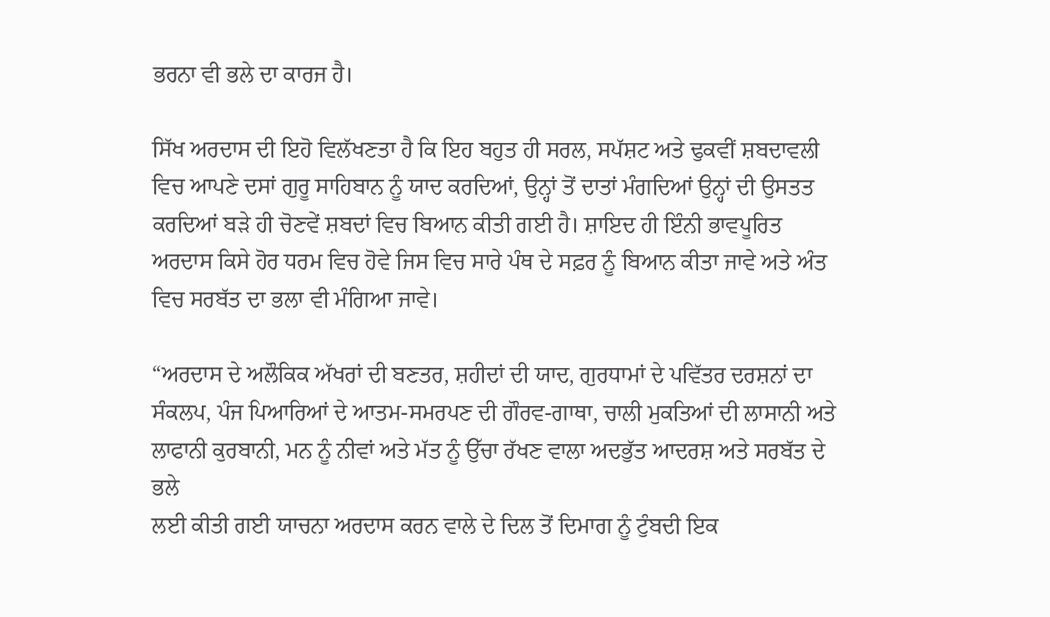ਭਰਨਾ ਵੀ ਭਲੇ ਦਾ ਕਾਰਜ ਹੈ।

ਸਿੱਖ ਅਰਦਾਸ ਦੀ ਇਹੋ ਵਿਲੱਖਣਤਾ ਹੈ ਕਿ ਇਹ ਬਹੁਤ ਹੀ ਸਰਲ, ਸਪੱਸ਼ਟ ਅਤੇ ਢੁਕਵੀਂ ਸ਼ਬਦਾਵਲੀ ਵਿਚ ਆਪਣੇ ਦਸਾਂ ਗੁਰੂ ਸਾਹਿਬਾਨ ਨੂੰ ਯਾਦ ਕਰਦਿਆਂ, ਉਨ੍ਹਾਂ ਤੋਂ ਦਾਤਾਂ ਮੰਗਦਿਆਂ ਉਨ੍ਹਾਂ ਦੀ ਉਸਤਤ ਕਰਦਿਆਂ ਬੜੇ ਹੀ ਚੋਣਵੇਂ ਸ਼ਬਦਾਂ ਵਿਚ ਬਿਆਨ ਕੀਤੀ ਗਈ ਹੈ। ਸ਼ਾਇਦ ਹੀ ਇੰਨੀ ਭਾਵਪੂਰਿਤ ਅਰਦਾਸ ਕਿਸੇ ਹੋਰ ਧਰਮ ਵਿਚ ਹੋਵੇ ਜਿਸ ਵਿਚ ਸਾਰੇ ਪੰਥ ਦੇ ਸਫ਼ਰ ਨੂੰ ਬਿਆਨ ਕੀਤਾ ਜਾਵੇ ਅਤੇ ਅੰਤ ਵਿਚ ਸਰਬੱਤ ਦਾ ਭਲਾ ਵੀ ਮੰਗਿਆ ਜਾਵੇ।

“ਅਰਦਾਸ ਦੇ ਅਲੌਕਿਕ ਅੱਖਰਾਂ ਦੀ ਬਣਤਰ, ਸ਼ਹੀਦਾਂ ਦੀ ਯਾਦ, ਗੁਰਧਾਮਾਂ ਦੇ ਪਵਿੱਤਰ ਦਰਸ਼ਨਾਂ ਦਾ ਸੰਕਲਪ, ਪੰਜ ਪਿਆਰਿਆਂ ਦੇ ਆਤਮ-ਸਮਰਪਣ ਦੀ ਗੌਰਵ-ਗਾਥਾ, ਚਾਲੀ ਮੁਕਤਿਆਂ ਦੀ ਲਾਸਾਨੀ ਅਤੇ ਲਾਫਾਨੀ ਕੁਰਬਾਨੀ, ਮਨ ਨੂੰ ਨੀਵਾਂ ਅਤੇ ਮੱਤ ਨੂੰ ਉੱਚਾ ਰੱਖਣ ਵਾਲਾ ਅਦਭੁੱਤ ਆਦਰਸ਼ ਅਤੇ ਸਰਬੱਤ ਦੇ ਭਲੇ
ਲਈ ਕੀਤੀ ਗਈ ਯਾਚਨਾ ਅਰਦਾਸ ਕਰਨ ਵਾਲੇ ਦੇ ਦਿਲ ਤੋਂ ਦਿਮਾਗ ਨੂੰ ਟੁੰਬਦੀ ਇਕ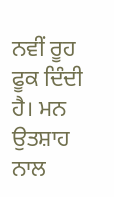ਨਵੀਂ ਰੂਹ ਫੂਕ ਦਿੰਦੀ ਹੈ। ਮਨ ਉਤਸ਼ਾਹ ਨਾਲ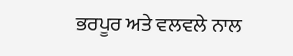ਭਰਪੂਰ ਅਤੇ ਵਲਵਲੇ ਨਾਲ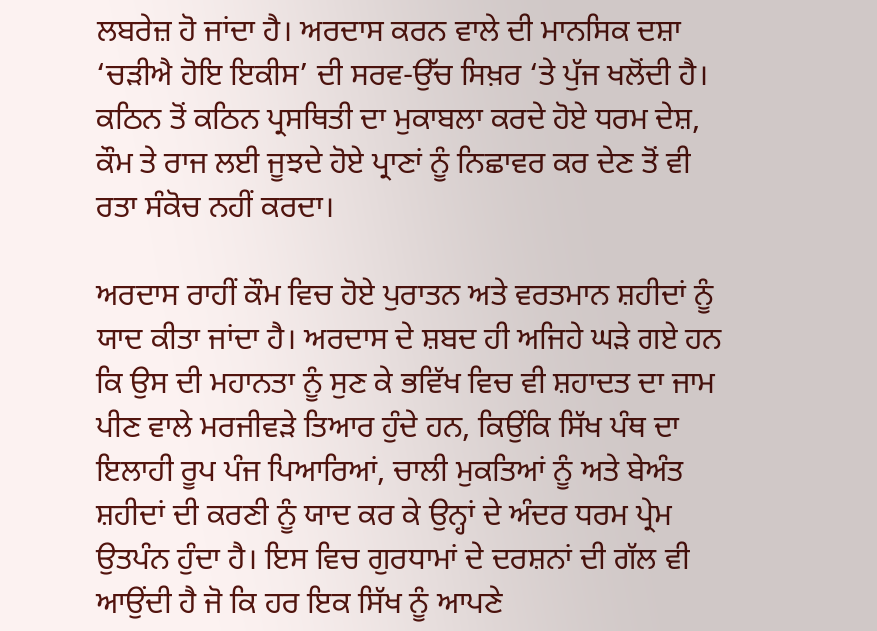ਲਬਰੇਜ਼ ਹੋ ਜਾਂਦਾ ਹੈ। ਅਰਦਾਸ ਕਰਨ ਵਾਲੇ ਦੀ ਮਾਨਸਿਕ ਦਸ਼ਾ ‘ਚੜੀਐ ਹੋਇ ਇਕੀਸ’ ਦੀ ਸਰਵ-ਉੱਚ ਸਿਖ਼ਰ ‘ਤੇ ਪੁੱਜ ਖਲੋਂਦੀ ਹੈ। ਕਠਿਨ ਤੋਂ ਕਠਿਨ ਪ੍ਰਸਥਿਤੀ ਦਾ ਮੁਕਾਬਲਾ ਕਰਦੇ ਹੋਏ ਧਰਮ ਦੇਸ਼, ਕੌਮ ਤੇ ਰਾਜ ਲਈ ਜੂਝਦੇ ਹੋਏ ਪ੍ਰਾਣਾਂ ਨੂੰ ਨਿਛਾਵਰ ਕਰ ਦੇਣ ਤੋਂ ਵੀ ਰਤਾ ਸੰਕੋਚ ਨਹੀਂ ਕਰਦਾ।

ਅਰਦਾਸ ਰਾਹੀਂ ਕੌਮ ਵਿਚ ਹੋਏ ਪੁਰਾਤਨ ਅਤੇ ਵਰਤਮਾਨ ਸ਼ਹੀਦਾਂ ਨੂੰ ਯਾਦ ਕੀਤਾ ਜਾਂਦਾ ਹੈ। ਅਰਦਾਸ ਦੇ ਸ਼ਬਦ ਹੀ ਅਜਿਹੇ ਘੜੇ ਗਏ ਹਨ ਕਿ ਉਸ ਦੀ ਮਹਾਨਤਾ ਨੂੰ ਸੁਣ ਕੇ ਭਵਿੱਖ ਵਿਚ ਵੀ ਸ਼ਹਾਦਤ ਦਾ ਜਾਮ ਪੀਣ ਵਾਲੇ ਮਰਜੀਵੜੇ ਤਿਆਰ ਹੁੰਦੇ ਹਨ, ਕਿਉਂਕਿ ਸਿੱਖ ਪੰਥ ਦਾ ਇਲਾਹੀ ਰੂਪ ਪੰਜ ਪਿਆਰਿਆਂ, ਚਾਲੀ ਮੁਕਤਿਆਂ ਨੂੰ ਅਤੇ ਬੇਅੰਤ ਸ਼ਹੀਦਾਂ ਦੀ ਕਰਣੀ ਨੂੰ ਯਾਦ ਕਰ ਕੇ ਉਨ੍ਹਾਂ ਦੇ ਅੰਦਰ ਧਰਮ ਪ੍ਰੇਮ ਉਤਪੰਨ ਹੁੰਦਾ ਹੈ। ਇਸ ਵਿਚ ਗੁਰਧਾਮਾਂ ਦੇ ਦਰਸ਼ਨਾਂ ਦੀ ਗੱਲ ਵੀ ਆਉਂਦੀ ਹੈ ਜੋ ਕਿ ਹਰ ਇਕ ਸਿੱਖ ਨੂੰ ਆਪਣੇ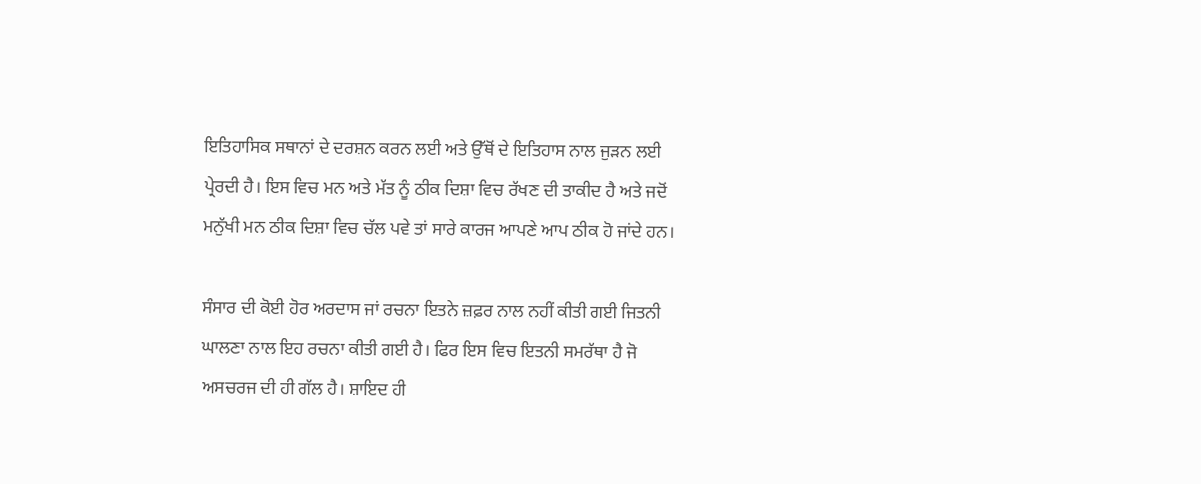ਇਤਿਹਾਸਿਕ ਸਥਾਨਾਂ ਦੇ ਦਰਸ਼ਨ ਕਰਨ ਲਈ ਅਤੇ ਉੱਥੋਂ ਦੇ ਇਤਿਹਾਸ ਨਾਲ ਜੁੜਨ ਲਈ ਪ੍ਰੇਰਦੀ ਹੈ। ਇਸ ਵਿਚ ਮਨ ਅਤੇ ਮੱਤ ਨੂੰ ਠੀਕ ਦਿਸ਼ਾ ਵਿਚ ਰੱਖਣ ਦੀ ਤਾਕੀਦ ਹੈ ਅਤੇ ਜਦੋਂ ਮਨੁੱਖੀ ਮਨ ਠੀਕ ਦਿਸ਼ਾ ਵਿਚ ਚੱਲ ਪਵੇ ਤਾਂ ਸਾਰੇ ਕਾਰਜ ਆਪਣੇ ਆਪ ਠੀਕ ਹੋ ਜਾਂਦੇ ਹਨ।

ਸੰਸਾਰ ਦੀ ਕੋਈ ਹੋਰ ਅਰਦਾਸ ਜਾਂ ਰਚਨਾ ਇਤਨੇ ਜ਼ਫ਼ਰ ਨਾਲ ਨਹੀਂ ਕੀਤੀ ਗਈ ਜਿਤਨੀ ਘਾਲਣਾ ਨਾਲ ਇਹ ਰਚਨਾ ਕੀਤੀ ਗਈ ਹੈ। ਫਿਰ ਇਸ ਵਿਚ ਇਤਨੀ ਸਮਰੱਥਾ ਹੈ ਜੋ ਅਸਚਰਜ ਦੀ ਹੀ ਗੱਲ ਹੈ। ਸ਼ਾਇਦ ਹੀ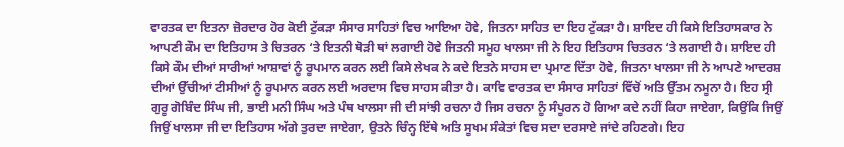ਵਾਰਤਕ ਦਾ ਇਤਨਾ ਜ਼ੋਰਦਾਰ ਹੋਰ ਕੋਈ ਟੁੱਕੜਾ ਸੰਸਾਰ ਸਾਹਿਤਾਂ ਵਿਚ ਆਇਆ ਹੋਵੇ, ਜਿਤਨਾ ਸਾਹਿਤ ਦਾ ਇਹ ਟੁੱਕੜਾ ਹੈ। ਸ਼ਾਇਦ ਹੀ ਕਿਸੇ ਇਤਿਹਾਸਕਾਰ ਨੇ ਆਪਣੀ ਕੌਮ ਦਾ ਇਤਿਹਾਸ ਤੇ ਚਿਤਰਨ ‘ਤੇ ਇਤਨੀ ਥੋੜੀ ਥਾਂ ਲਗਾਈ ਹੋਵੇ ਜਿਤਨੀ ਸਮੂਹ ਖਾਲਸਾ ਜੀ ਨੇ ਇਹ ਇਤਿਹਾਸ ਚਿਤਰਨ ‘ਤੇ ਲਗਾਈ ਹੈ। ਸ਼ਾਇਦ ਹੀ ਕਿਸੇ ਕੌਮ ਦੀਆਂ ਸਾਰੀਆਂ ਆਸ਼ਾਵਾਂ ਨੂੰ ਰੂਪਮਾਨ ਕਰਨ ਲਈ ਕਿਸੇ ਲੇਖਕ ਨੇ ਕਦੇ ਇਤਨੇ ਸਾਹਸ ਦਾ ਪ੍ਰਮਾਣ ਦਿੱਤਾ ਹੋਵੇ, ਜਿਤਨਾ ਖਾਲਸਾ ਜੀ ਨੇ ਆਪਣੇ ਆਦਰਸ਼ ਦੀਆਂ ਉੱਚੀਆਂ ਟੀਸੀਆਂ ਨੂੰ ਰੂਪਮਾਨ ਕਰਨ ਲਈ ਅਰਦਾਸ ਵਿਚ ਸਾਹਸ ਕੀਤਾ ਹੈ। ਕਾਵਿ ਵਾਰਤਕ ਦਾ ਸੰਸਾਰ ਸਾਹਿਤਾਂ ਵਿੱਚੋਂ ਅਤਿ ਉੱਤਮ ਨਮੂਨਾ ਹੈ। ਇਹ ਸ੍ਰੀ ਗੁਰੂ ਗੋਬਿੰਦ ਸਿੰਘ ਜੀ, ਭਾਈ ਮਨੀ ਸਿੰਘ ਅਤੇ ਪੰਥ ਖਾਲਸਾ ਜੀ ਦੀ ਸਾਂਝੀ ਰਚਨਾ ਹੈ ਜਿਸ ਰਚਨਾ ਨੂੰ ਸੰਪੂਰਨ ਹੋ ਗਿਆ ਕਦੇ ਨਹੀਂ ਕਿਹਾ ਜਾਏਗਾ, ਕਿਉਂਕਿ ਜਿਉਂ ਜਿਉਂ ਖਾਲਸਾ ਜੀ ਦਾ ਇਤਿਹਾਸ ਅੱਗੇ ਤੁਰਦਾ ਜਾਏਗਾ, ਉਤਨੇ ਚਿੰਨ੍ਹ ਇੱਥੇ ਅਤਿ ਸੂਖਮ ਸੰਕੇਤਾਂ ਵਿਚ ਸਦਾ ਦਰਸਾਏ ਜਾਂਦੇ ਰਹਿਣਗੇ। ਇਹ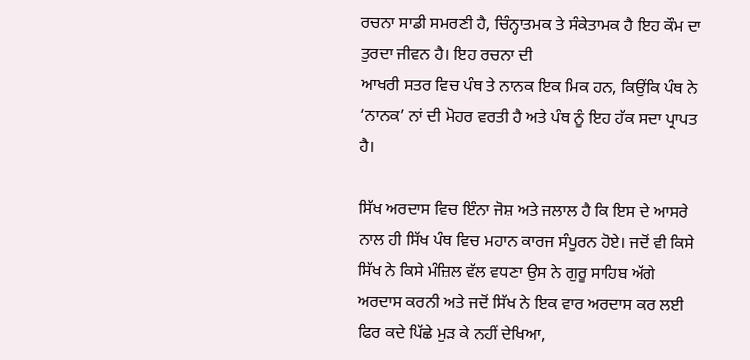ਰਚਨਾ ਸਾਡੀ ਸਮਰਣੀ ਹੈ, ਚਿੰਨ੍ਹਾਤਮਕ ਤੇ ਸੰਕੇਤਾਮਕ ਹੈ ਇਹ ਕੌਮ ਦਾ ਤੁਰਦਾ ਜੀਵਨ ਹੈ। ਇਹ ਰਚਨਾ ਦੀ
ਆਖਰੀ ਸਤਰ ਵਿਚ ਪੰਥ ਤੇ ਨਾਨਕ ਇਕ ਮਿਕ ਹਨ, ਕਿਉਂਕਿ ਪੰਥ ਨੇ ‘ਨਾਨਕ’ ਨਾਂ ਦੀ ਮੋਹਰ ਵਰਤੀ ਹੈ ਅਤੇ ਪੰਥ ਨੂੰ ਇਹ ਹੱਕ ਸਦਾ ਪ੍ਰਾਪਤ ਹੈ।

ਸਿੱਖ ਅਰਦਾਸ ਵਿਚ ਇੰਨਾ ਜੋਸ਼ ਅਤੇ ਜਲਾਲ ਹੈ ਕਿ ਇਸ ਦੇ ਆਸਰੇ ਨਾਲ ਹੀ ਸਿੱਖ ਪੰਥ ਵਿਚ ਮਹਾਨ ਕਾਰਜ ਸੰਪੂਰਨ ਹੋਏ। ਜਦੋਂ ਵੀ ਕਿਸੇ ਸਿੱਖ ਨੇ ਕਿਸੇ ਮੰਜ਼ਿਲ ਵੱਲ ਵਧਣਾ ਉਸ ਨੇ ਗੁਰੂ ਸਾਹਿਬ ਅੱਗੇ ਅਰਦਾਸ ਕਰਨੀ ਅਤੇ ਜਦੋਂ ਸਿੱਖ ਨੇ ਇਕ ਵਾਰ ਅਰਦਾਸ ਕਰ ਲਈ ਫਿਰ ਕਦੇ ਪਿੱਛੇ ਮੁੜ ਕੇ ਨਹੀਂ ਦੇਖਿਆ,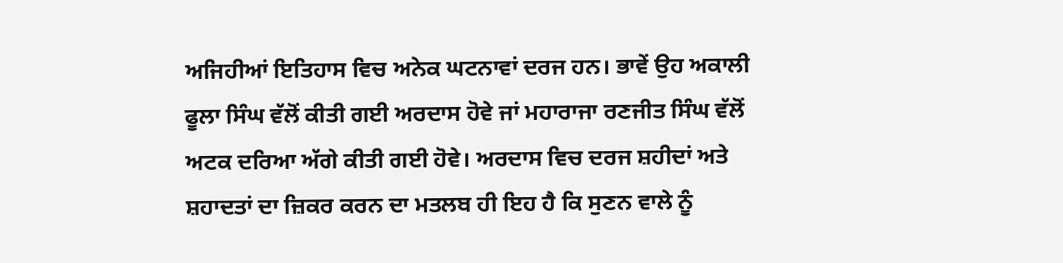ਅਜਿਹੀਆਂ ਇਤਿਹਾਸ ਵਿਚ ਅਨੇਕ ਘਟਨਾਵਾਂ ਦਰਜ ਹਨ। ਭਾਵੇਂ ਉਹ ਅਕਾਲੀ ਫੂਲਾ ਸਿੰਘ ਵੱਲੋਂ ਕੀਤੀ ਗਈ ਅਰਦਾਸ ਹੋਵੇ ਜਾਂ ਮਹਾਰਾਜਾ ਰਣਜੀਤ ਸਿੰਘ ਵੱਲੋਂ ਅਟਕ ਦਰਿਆ ਅੱਗੇ ਕੀਤੀ ਗਈ ਹੋਵੇ। ਅਰਦਾਸ ਵਿਚ ਦਰਜ ਸ਼ਹੀਦਾਂ ਅਤੇ ਸ਼ਹਾਦਤਾਂ ਦਾ ਜ਼ਿਕਰ ਕਰਨ ਦਾ ਮਤਲਬ ਹੀ ਇਹ ਹੈ ਕਿ ਸੁਣਨ ਵਾਲੇ ਨੂੰ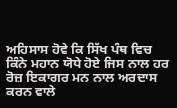ਅਹਿਸਾਸ ਹੋਵੇ ਕਿ ਸਿੱਖ ਪੰਥ ਵਿਚ ਕਿੰਨੇ ਮਹਾਨ ਯੋਧੇ ਹੋਏ ਜਿਸ ਨਾਲ ਹਰ ਰੋਜ਼ ਇਕਾਗਰ ਮਨ ਨਾਲ ਅਰਦਾਸ ਕਰਨ ਵਾਲੇ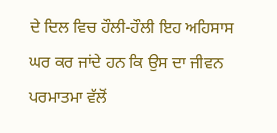ਦੇ ਦਿਲ ਵਿਚ ਹੌਲੀ-ਹੌਲੀ ਇਹ ਅਹਿਸਾਸ ਘਰ ਕਰ ਜਾਂਦੇ ਹਨ ਕਿ ਉਸ ਦਾ ਜੀਵਨ ਪਰਮਾਤਮਾ ਵੱਲੋਂ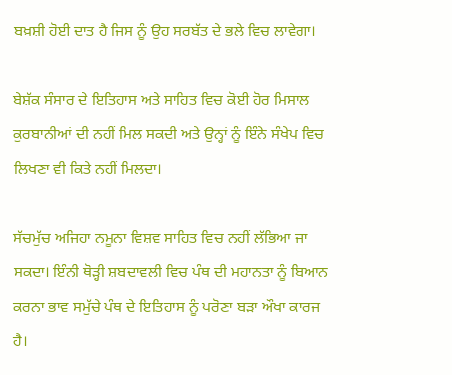ਬਖ਼ਸ਼ੀ ਹੋਈ ਦਾਤ ਹੈ ਜਿਸ ਨੂੰ ਉਹ ਸਰਬੱਤ ਦੇ ਭਲੇ ਵਿਚ ਲਾਵੇਗਾ।

ਬੇਸ਼ੱਕ ਸੰਸਾਰ ਦੇ ਇਤਿਹਾਸ ਅਤੇ ਸਾਹਿਤ ਵਿਚ ਕੋਈ ਹੋਰ ਮਿਸਾਲ ਕੁਰਬਾਨੀਆਂ ਦੀ ਨਹੀਂ ਮਿਲ ਸਕਦੀ ਅਤੇ ਉਨ੍ਹਾਂ ਨੂੰ ਇੰਨੇ ਸੰਖੇਪ ਵਿਚ ਲਿਖਣਾ ਵੀ ਕਿਤੇ ਨਹੀਂ ਮਿਲਦਾ।

ਸੱਚਮੁੱਚ ਅਜਿਹਾ ਨਮੂਨਾ ਵਿਸ਼ਵ ਸਾਹਿਤ ਵਿਚ ਨਹੀਂ ਲੱਭਿਆ ਜਾ ਸਕਦਾ। ਇੰਨੀ ਥੋੜ੍ਹੀ ਸ਼ਬਦਾਵਲੀ ਵਿਚ ਪੰਥ ਦੀ ਮਹਾਨਤਾ ਨੂੰ ਬਿਆਨ ਕਰਨਾ ਭਾਵ ਸਮੁੱਚੇ ਪੰਥ ਦੇ ਇਤਿਹਾਸ ਨੂੰ ਪਰੋਣਾ ਬੜਾ ਔਖਾ ਕਾਰਜ ਹੈ।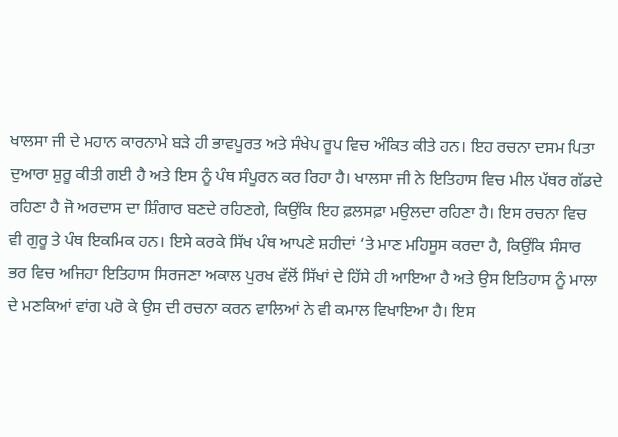ਖਾਲਸਾ ਜੀ ਦੇ ਮਹਾਨ ਕਾਰਨਾਮੇ ਬੜੇ ਹੀ ਭਾਵਪੂਰਤ ਅਤੇ ਸੰਖੇਪ ਰੂਪ ਵਿਚ ਅੰਕਿਤ ਕੀਤੇ ਹਨ। ਇਹ ਰਚਨਾ ਦਸਮ ਪਿਤਾ ਦੁਆਰਾ ਸ਼ੁਰੂ ਕੀਤੀ ਗਈ ਹੈ ਅਤੇ ਇਸ ਨੂੰ ਪੰਥ ਸੰਪੂਰਨ ਕਰ ਰਿਹਾ ਹੈ। ਖਾਲਸਾ ਜੀ ਨੇ ਇਤਿਹਾਸ ਵਿਚ ਮੀਲ ਪੱਥਰ ਗੱਡਦੇ ਰਹਿਣਾ ਹੈ ਜੋ ਅਰਦਾਸ ਦਾ ਸ਼ਿੰਗਾਰ ਬਣਦੇ ਰਹਿਣਗੇ, ਕਿਉਂਕਿ ਇਹ ਫ਼ਲਸਫ਼ਾ ਮਉਲਦਾ ਰਹਿਣਾ ਹੈ। ਇਸ ਰਚਨਾ ਵਿਚ ਵੀ ਗੁਰੂ ਤੇ ਪੰਥ ਇਕਮਿਕ ਹਨ। ਇਸੇ ਕਰਕੇ ਸਿੱਖ ਪੰਥ ਆਪਣੇ ਸ਼ਹੀਦਾਂ ‘ਤੇ ਮਾਣ ਮਹਿਸੂਸ ਕਰਦਾ ਹੈ, ਕਿਉਂਕਿ ਸੰਸਾਰ ਭਰ ਵਿਚ ਅਜਿਹਾ ਇਤਿਹਾਸ ਸਿਰਜਣਾ ਅਕਾਲ ਪੁਰਖ ਵੱਲੋਂ ਸਿੱਖਾਂ ਦੇ ਹਿੱਸੇ ਹੀ ਆਇਆ ਹੈ ਅਤੇ ਉਸ ਇਤਿਹਾਸ ਨੂੰ ਮਾਲਾ ਦੇ ਮਣਕਿਆਂ ਵਾਂਗ ਪਰੋ ਕੇ ਉਸ ਦੀ ਰਚਨਾ ਕਰਨ ਵਾਲਿਆਂ ਨੇ ਵੀ ਕਮਾਲ ਵਿਖਾਇਆ ਹੈ। ਇਸ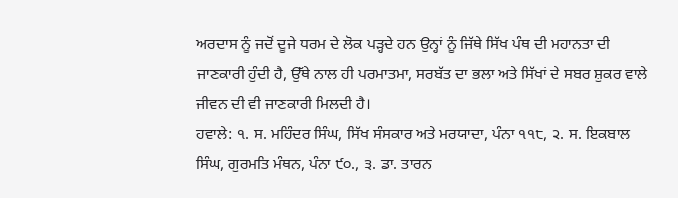ਅਰਦਾਸ ਨੂੰ ਜਦੋਂ ਦੂਜੇ ਧਰਮ ਦੇ ਲੋਕ ਪੜ੍ਹਦੇ ਹਨ ਉਨ੍ਹਾਂ ਨੂੰ ਜਿੱਥੇ ਸਿੱਖ ਪੰਥ ਦੀ ਮਹਾਨਤਾ ਦੀ ਜਾਣਕਾਰੀ ਹੁੰਦੀ ਹੈ, ਉੱਥੇ ਨਾਲ ਹੀ ਪਰਮਾਤਮਾ, ਸਰਬੱਤ ਦਾ ਭਲਾ ਅਤੇ ਸਿੱਖਾਂ ਦੇ ਸਬਰ ਸ਼ੁਕਰ ਵਾਲੇ ਜੀਵਨ ਦੀ ਵੀ ਜਾਣਕਾਰੀ ਮਿਲਦੀ ਹੈ।
ਹਵਾਲੇ: ੧. ਸ. ਮਹਿੰਦਰ ਸਿੰਘ, ਸਿੱਖ ਸੰਸਕਾਰ ਅਤੇ ਮਰਯਾਦਾ, ਪੰਨਾ ੧੧੮, ੨. ਸ. ਇਕਬਾਲ ਸਿੰਘ, ਗੁਰਮਤਿ ਮੰਥਨ, ਪੰਨਾ ੯੦., ੩. ਡਾ. ਤਾਰਨ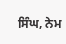ਸਿੰਘ, ਨੇਮ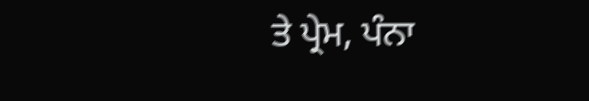ਤੇ ਪ੍ਰੇਮ, ਪੰਨਾ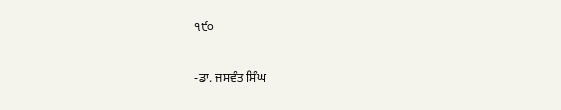੧੯੦

-ਡਾ. ਜਸਵੰਤ ਸਿੰਘ